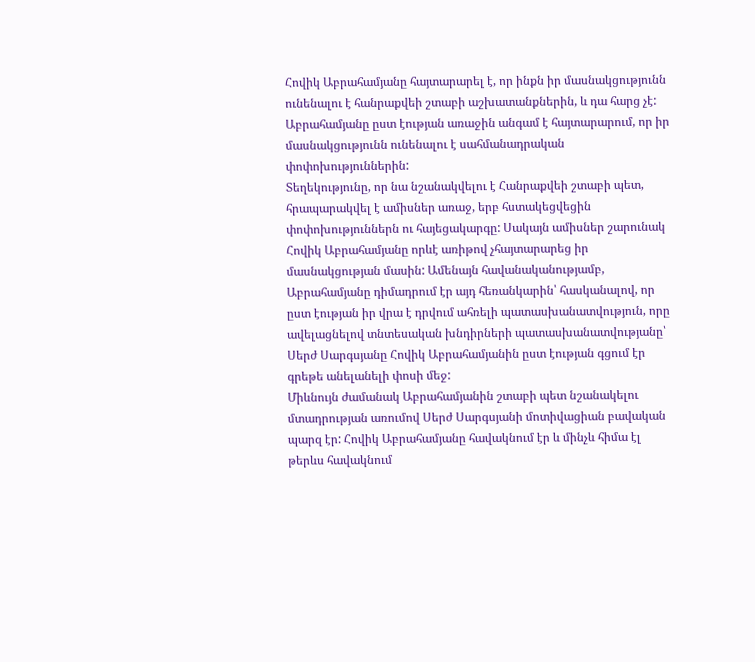Հովիկ Աբրահամյանը հայտարարել է, որ ինքն իր մասնակցությունն ունենալու է հանրաքվեի շտաբի աշխատանքներին, և դա հարց չէ: Աբրահամյանը ըստ էության առաջին անգամ է հայտարարում, որ իր մասնակցությունն ունենալու է սահմանադրական փոփոխություններին:
Տեղեկությունը, որ նա նշանակվելու է Հանրաքվեի շտաբի պետ, հրապարակվել է ամիսներ առաջ, երբ հստակեցվեցին փոփոխություններն ու հայեցակարգը: Սակայն ամիսներ շարունակ Հովիկ Աբրահամյանը որևէ առիթով չհայտարարեց իր մասնակցության մասին: Ամենայն հավանականությամբ, Աբրահամյանը դիմադրում էր այդ հեռանկարին՝ հասկանալով, որ ըստ էության իր վրա է դրվում ահռելի պատասխանատվություն, որը ավելացնելով տնտեսական խնդիրների պատասխանատվությանը՝ Սերժ Սարգսյանը Հովիկ Աբրահամյանին ըստ էության գցում էր գրեթե անելանելի փոսի մեջ:
Միևնույն ժամանակ Աբրահամյանին շտաբի պետ նշանակելու մտադրության առումով Սերժ Սարգսյանի մոտիվացիան բավական պարզ էր: Հովիկ Աբրահամյանը հավակնում էր և մինչև հիմա էլ թերևս հավակնում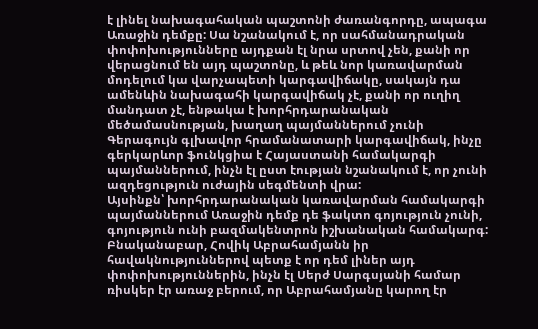է լինել նախագահական պաշտոնի ժառանգորդը, ապագա Առաջին դեմքը: Սա նշանակում է, որ սահմանադրական փոփոխությունները այդքան էլ նրա սրտով չեն, քանի որ վերացնում են այդ պաշտոնը, և թեև նոր կառավարման մոդելում կա վարչապետի կարգավիճակը, սակայն դա ամենևին նախագահի կարգավիճակ չէ, քանի որ ուղիղ մանդատ չէ, ենթակա է խորհրդարանական մեծամասնության, խաղաղ պայմաններում չունի Գերագույն գլխավոր հրամանատարի կարգավիճակ, ինչը գերկարևոր ֆունկցիա է Հայաստանի համակարգի պայմաններում, ինչն էլ ըստ էության նշանակում է, որ չունի ազդեցություն ուժային սեգմենտի վրա:
Այսինքն՝ խորհրդարանական կառավարման համակարգի պայմաններում Առաջին դեմք դե ֆակտո գոյություն չունի, գոյություն ունի բազմակենտրոն իշխանական համակարգ: Բնականաբար, Հովիկ Աբրահամյանն իր հավակնություններով պետք է որ դեմ լիներ այդ փոփոխություններին, ինչն էլ Սերժ Սարգսյանի համար ռիսկեր էր առաջ բերում, որ Աբրահամյանը կարող էր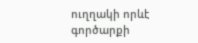ուղղակի որևէ գործարքի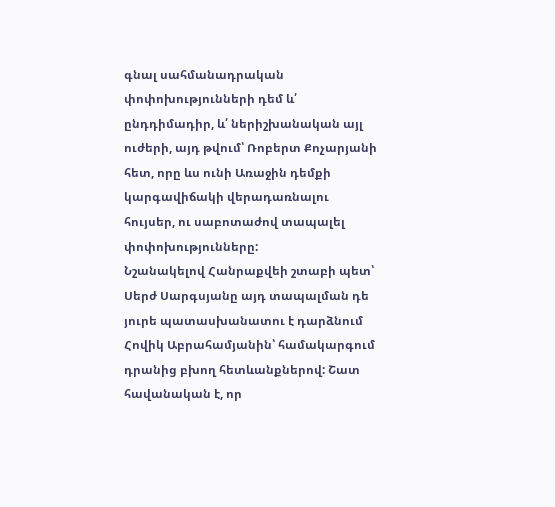գնալ սահմանադրական փոփոխությունների դեմ և՛ ընդդիմադիր, և՛ ներիշխանական այլ ուժերի, այդ թվում՝ Ռոբերտ Քոչարյանի հետ, որը ևս ունի Առաջին դեմքի կարգավիճակի վերադառնալու հույսեր, ու սաբոտաժով տապալել փոփոխությունները:
Նշանակելով Հանրաքվեի շտաբի պետ՝ Սերժ Սարգսյանը այդ տապալման դե յուրե պատասխանատու է դարձնում Հովիկ Աբրահամյանին՝ համակարգում դրանից բխող հետևանքներով: Շատ հավանական է, որ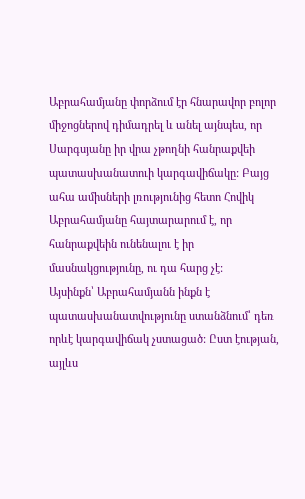Աբրահամյանը փորձում էր հնարավոր բոլոր միջոցներով դիմադրել և անել այնպես, որ Սարգսյանը իր վրա չթողնի հանրաքվեի պատասխանատուի կարգավիճակը: Բայց ահա ամիսների լռությունից հետո Հովիկ Աբրահամյանը հայտարարում է, որ հանրաքվեին ունենալու է իր մասնակցությունը, ու դա հարց չէ:
Այսինքն՝ Աբրահամյանն ինքն է պատասխանատվությունը ստանձնում՝ դեռ որևէ կարգավիճակ չստացած: Ըստ էության, այլևս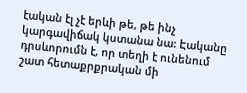էական էլ չէ երևի թե, թե ինչ կարգավիճակ կստանա նա: Էականը դրսևորումն է, որ տեղի է ունենում շատ հետաքրքրական մի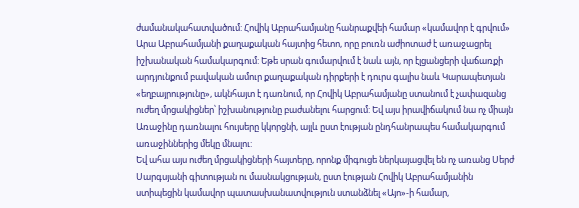ժամանակահատվածում: Հովիկ Աբրահամյանը հանրաքվեի համար «կամավոր է գրվում» Արա Աբրահամյանի քաղաքական հայտից հետո, որը բուռն աժիոտաժ է առաջացրել իշխանական համակարգում: Եթե սրան գումարվում է նաև այն, որ էլցանցերի վաճառքի արդյունքում բավական ամուր քաղաքական դիրքերի է դուրս գալիս նաև Կարապետյան «եղբայրությունը», ակնհայտ է դառնում, որ Հովիկ Աբրահամյանը ստանում է չափազանց ուժեղ մրցակիցներ՝ իշխանությունը բաժանելու հարցում: Եվ այս իրավիճակում նա ոչ միայն Առաջինը դառնալու հույսերը կկորցնի, այլև ըստ էության ընդհանրապես համակարգում առաջիններից մեկը մնալու:
Եվ ահա այս ուժեղ մրցակիցների հայտերը, որոնք միգուցե ներկայացվել են ոչ առանց Սերժ Սարգսյանի գիտության ու մասնակցության, ըստ էության Հովիկ Աբրահամյանին ստիպեցին կամավոր պատասխանատվություն ստանձնել «Այո»-ի համար,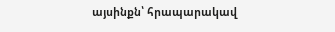այսինքն՝ հրապարակավ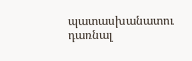պատասխանատու դառնալ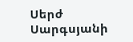Սերժ Սարգսյանի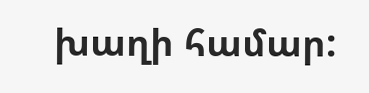խաղի համար: